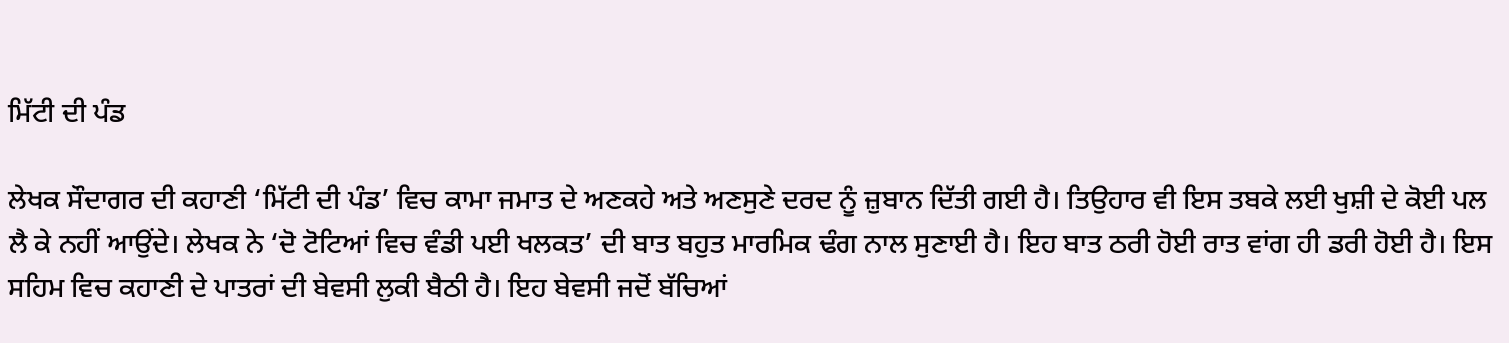ਮਿੱਟੀ ਦੀ ਪੰਡ

ਲੇਖਕ ਸੌਦਾਗਰ ਦੀ ਕਹਾਣੀ ‘ਮਿੱਟੀ ਦੀ ਪੰਡ’ ਵਿਚ ਕਾਮਾ ਜਮਾਤ ਦੇ ਅਣਕਹੇ ਅਤੇ ਅਣਸੁਣੇ ਦਰਦ ਨੂੰ ਜ਼ੁਬਾਨ ਦਿੱਤੀ ਗਈ ਹੈ। ਤਿਉਹਾਰ ਵੀ ਇਸ ਤਬਕੇ ਲਈ ਖੁਸ਼ੀ ਦੇ ਕੋਈ ਪਲ ਲੈ ਕੇ ਨਹੀਂ ਆਉਂਦੇ। ਲੇਖਕ ਨੇ ‘ਦੋ ਟੋਟਿਆਂ ਵਿਚ ਵੰਡੀ ਪਈ ਖਲਕਤ’ ਦੀ ਬਾਤ ਬਹੁਤ ਮਾਰਮਿਕ ਢੰਗ ਨਾਲ ਸੁਣਾਈ ਹੈ। ਇਹ ਬਾਤ ਠਰੀ ਹੋਈ ਰਾਤ ਵਾਂਗ ਹੀ ਡਰੀ ਹੋਈ ਹੈ। ਇਸ ਸਹਿਮ ਵਿਚ ਕਹਾਣੀ ਦੇ ਪਾਤਰਾਂ ਦੀ ਬੇਵਸੀ ਲੁਕੀ ਬੈਠੀ ਹੈ। ਇਹ ਬੇਵਸੀ ਜਦੋਂ ਬੱਚਿਆਂ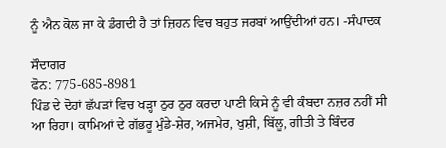ਨੂੰ ਐਨ ਕੋਲ ਜਾ ਕੇ ਡੰਗਦੀ ਹੈ ਤਾਂ ਜ਼ਿਹਨ ਵਿਚ ਬਹੁਤ ਜਰਬਾਂ ਆਉਂਦੀਆਂ ਹਨ। -ਸੰਪਾਦਕ

ਸੌਦਾਗਰ
ਫੋਨ: 775-685-8981
ਪਿੰਡ ਦੇ ਦੋਹਾਂ ਛੱਪੜਾਂ ਵਿਚ ਖੜ੍ਹਾ ਠੁਰ ਠੁਰ ਕਰਦਾ ਪਾਣੀ ਕਿਸੇ ਨੂੰ ਵੀ ਕੰਬਦਾ ਨਜ਼ਰ ਨਹੀਂ ਸੀ ਆ ਰਿਹਾ। ਕਾਮਿਆਂ ਦੇ ਗੱਭਰੂ ਮੁੰਡੇ-ਸ਼ੇਰ, ਅਜਮੇਰ, ਖੁਸ਼ੀ, ਬਿੱਲੂ, ਗੀਤੀ ਤੇ ਬਿੰਦਰ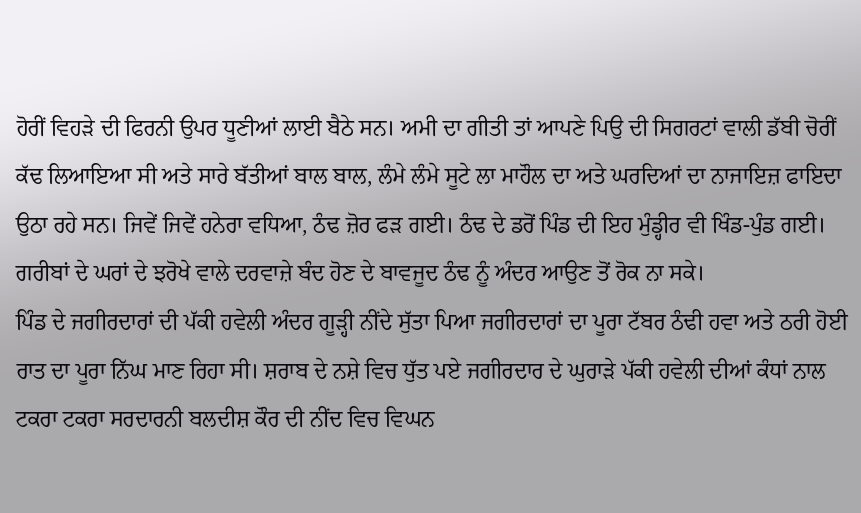ਹੋਰੀਂ ਵਿਹੜੇ ਦੀ ਫਿਰਨੀ ਉਪਰ ਧੂਣੀਆਂ ਲਾਈ ਬੈਠੇ ਸਨ। ਅਮੀ ਦਾ ਗੀਤੀ ਤਾਂ ਆਪਣੇ ਪਿਉ ਦੀ ਸਿਗਰਟਾਂ ਵਾਲੀ ਡੱਬੀ ਚੋਰੀਂ ਕੱਢ ਲਿਆਇਆ ਸੀ ਅਤੇ ਸਾਰੇ ਬੱਤੀਆਂ ਬਾਲ ਬਾਲ, ਲੰਮੇ ਲੰਮੇ ਸੂਟੇ ਲਾ ਮਾਹੌਲ ਦਾ ਅਤੇ ਘਰਦਿਆਂ ਦਾ ਨਾਜਾਇਜ਼ ਫਾਇਦਾ ਉਠਾ ਰਹੇ ਸਨ। ਜਿਵੇਂ ਜਿਵੇਂ ਹਨੇਰਾ ਵਧਿਆ, ਠੰਢ ਜ਼ੋਰ ਫੜ ਗਈ। ਠੰਢ ਦੇ ਡਰੋਂ ਪਿੰਡ ਦੀ ਇਹ ਮੁੰਡ੍ਹੀਰ ਵੀ ਖਿੰਡ-ਪੁੰਡ ਗਈ। ਗਰੀਬਾਂ ਦੇ ਘਰਾਂ ਦੇ ਝਰੋਖੇ ਵਾਲੇ ਦਰਵਾਜ਼ੇ ਬੰਦ ਹੋਣ ਦੇ ਬਾਵਜੂਦ ਠੰਢ ਨੂੰ ਅੰਦਰ ਆਉਣ ਤੋਂ ਰੋਕ ਨਾ ਸਕੇ।
ਪਿੰਡ ਦੇ ਜਗੀਰਦਾਰਾਂ ਦੀ ਪੱਕੀ ਹਵੇਲੀ ਅੰਦਰ ਗੂੜ੍ਹੀ ਨੀਂਦੇ ਸੁੱਤਾ ਪਿਆ ਜਗੀਰਦਾਰਾਂ ਦਾ ਪੂਰਾ ਟੱਬਰ ਠੰਢੀ ਹਵਾ ਅਤੇ ਠਰੀ ਹੋਈ ਰਾਤ ਦਾ ਪੂਰਾ ਨਿੱਘ ਮਾਣ ਰਿਹਾ ਸੀ। ਸ਼ਰਾਬ ਦੇ ਨਸ਼ੇ ਵਿਚ ਧੁੱਤ ਪਏ ਜਗੀਰਦਾਰ ਦੇ ਘੁਰਾੜੇ ਪੱਕੀ ਹਵੇਲੀ ਦੀਆਂ ਕੰਧਾਂ ਨਾਲ ਟਕਰਾ ਟਕਰਾ ਸਰਦਾਰਨੀ ਬਲਦੀਸ਼ ਕੌਰ ਦੀ ਨੀਂਦ ਵਿਚ ਵਿਘਨ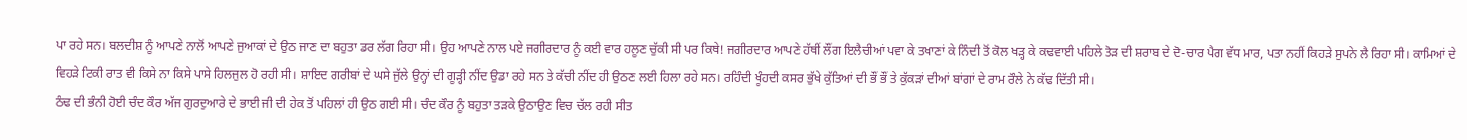ਪਾ ਰਹੇ ਸਨ। ਬਲਦੀਸ਼ ਨੂੰ ਆਪਣੇ ਨਾਲੋਂ ਆਪਣੇ ਜੁਆਕਾਂ ਦੇ ਉਠ ਜਾਣ ਦਾ ਬਹੁਤਾ ਡਰ ਲੱਗ ਰਿਹਾ ਸੀ। ਉਹ ਆਪਣੇ ਨਾਲ ਪਏ ਜਗੀਰਦਾਰ ਨੂੰ ਕਈ ਵਾਰ ਹਲੂਣ ਚੁੱਕੀ ਸੀ ਪਰ ਕਿਥੇ! ਜਗੀਰਦਾਰ ਆਪਣੇ ਹੱਥੀਂ ਲੌਂਗ ਇਲੈਚੀਆਂ ਪਵਾ ਕੇ ਤਖਾਣਾਂ ਕੇ ਨਿੰਦੀ ਤੋਂ ਕੋਲ ਖੜ੍ਹ ਕੇ ਕਢਵਾਈ ਪਹਿਲੇ ਤੋੜ ਦੀ ਸ਼ਰਾਬ ਦੇ ਦੋ-ਚਾਰ ਪੈਗ ਵੱਧ ਮਾਰ, ਪਤਾ ਨਹੀਂ ਕਿਹੜੇ ਸੁਪਨੇ ਲੈ ਰਿਹਾ ਸੀ। ਕਾਮਿਆਂ ਦੇ ਵਿਹੜੇ ਟਿਕੀ ਰਾਤ ਵੀ ਕਿਸੇ ਨਾ ਕਿਸੇ ਪਾਸੇ ਹਿਲਜੁਲ ਹੋ ਰਹੀ ਸੀ। ਸ਼ਾਇਦ ਗਰੀਬਾਂ ਦੇ ਘਸੇ ਜੁੱਲੇ ਉਨ੍ਹਾਂ ਦੀ ਗੂੜ੍ਹੀ ਨੀਂਦ ਉਡਾ ਰਹੇ ਸਨ ਤੇ ਕੱਚੀ ਨੀਂਦ ਹੀ ਉਠਣ ਲਈ ਹਿਲਾ ਰਹੇ ਸਨ। ਰਹਿੰਦੀ ਖੂੰਹਦੀ ਕਸਰ ਭੁੱਖੇ ਕੁੱਤਿਆਂ ਦੀ ਭੌਂ ਭੌਂ ਤੇ ਕੁੱਕੜਾਂ ਦੀਆਂ ਬਾਂਗਾਂ ਦੇ ਰਾਮ ਰੌਲੇ ਨੇ ਕੱਢ ਦਿੱਤੀ ਸੀ।
ਠੰਢ ਦੀ ਭੰਨੀ ਹੋਈ ਚੰਦ ਕੌਰ ਅੱਜ ਗੁਰਦੁਆਰੇ ਦੇ ਭਾਈ ਜੀ ਦੀ ਹੇਕ ਤੋਂ ਪਹਿਲਾਂ ਹੀ ਉਠ ਗਈ ਸੀ। ਚੰਦ ਕੌਰ ਨੂੰ ਬਹੁਤਾ ਤੜਕੇ ਉਠਾਉਣ ਵਿਚ ਚੱਲ ਰਹੀ ਸੀਤ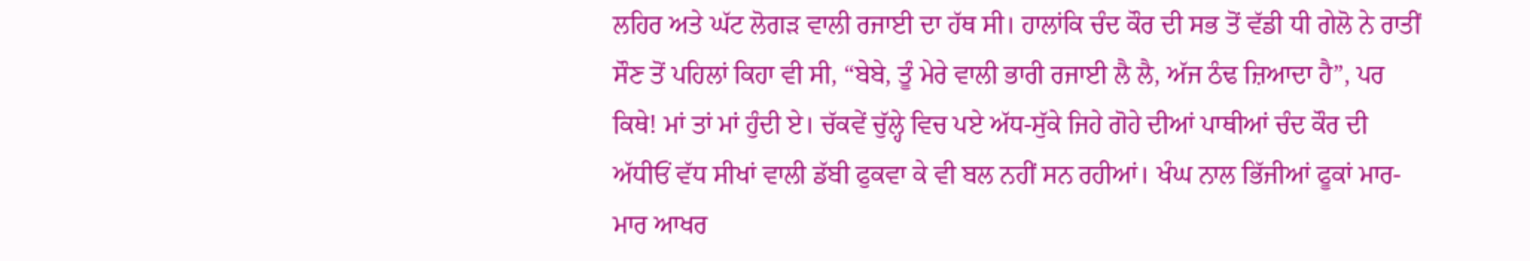ਲਹਿਰ ਅਤੇ ਘੱਟ ਲੋਗੜ ਵਾਲੀ ਰਜਾਈ ਦਾ ਹੱਥ ਸੀ। ਹਾਲਾਂਕਿ ਚੰਦ ਕੌਰ ਦੀ ਸਭ ਤੋਂ ਵੱਡੀ ਧੀ ਗੇਲੋ ਨੇ ਰਾਤੀਂ ਸੌਣ ਤੋਂ ਪਹਿਲਾਂ ਕਿਹਾ ਵੀ ਸੀ, “ਬੇਬੇ, ਤੂੰ ਮੇਰੇ ਵਾਲੀ ਭਾਰੀ ਰਜਾਈ ਲੈ ਲੈ, ਅੱਜ ਠੰਢ ਜ਼ਿਆਦਾ ਹੈ”, ਪਰ ਕਿਥੇ! ਮਾਂ ਤਾਂ ਮਾਂ ਹੁੰਦੀ ਏ। ਚੱਕਵੇਂ ਚੁੱਲ੍ਹੇ ਵਿਚ ਪਏ ਅੱਧ-ਸੁੱਕੇ ਜਿਹੇ ਗੋਹੇ ਦੀਆਂ ਪਾਥੀਆਂ ਚੰਦ ਕੌਰ ਦੀ ਅੱਧੀਓਂ ਵੱਧ ਸੀਖਾਂ ਵਾਲੀ ਡੱਬੀ ਫੁਕਵਾ ਕੇ ਵੀ ਬਲ ਨਹੀਂ ਸਨ ਰਹੀਆਂ। ਖੰਘ ਨਾਲ ਭਿੱਜੀਆਂ ਫੂਕਾਂ ਮਾਰ-ਮਾਰ ਆਖਰ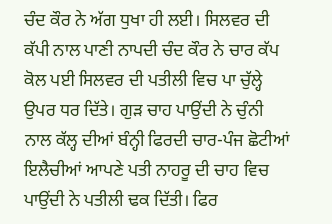ਚੰਦ ਕੌਰ ਨੇ ਅੱਗ ਧੁਖਾ ਹੀ ਲਈ। ਸਿਲਵਰ ਦੀ ਕੱਪੀ ਨਾਲ ਪਾਣੀ ਨਾਪਦੀ ਚੰਦ ਕੌਰ ਨੇ ਚਾਰ ਕੱਪ ਕੋਲ ਪਈ ਸਿਲਵਰ ਦੀ ਪਤੀਲੀ ਵਿਚ ਪਾ ਚੁੱਲ੍ਹੇ ਉਪਰ ਧਰ ਦਿੱਤੇ। ਗੁੜ ਚਾਹ ਪਾਉਂਦੀ ਨੇ ਚੁੰਨੀ ਨਾਲ ਕੱਲ੍ਹ ਦੀਆਂ ਬੰਨ੍ਹੀ ਫਿਰਦੀ ਚਾਰ-ਪੰਜ ਛੋਟੀਆਂ ਇਲੈਚੀਆਂ ਆਪਣੇ ਪਤੀ ਨਾਹਰੂ ਦੀ ਚਾਹ ਵਿਚ ਪਾਉਂਦੀ ਨੇ ਪਤੀਲੀ ਢਕ ਦਿੱਤੀ। ਫਿਰ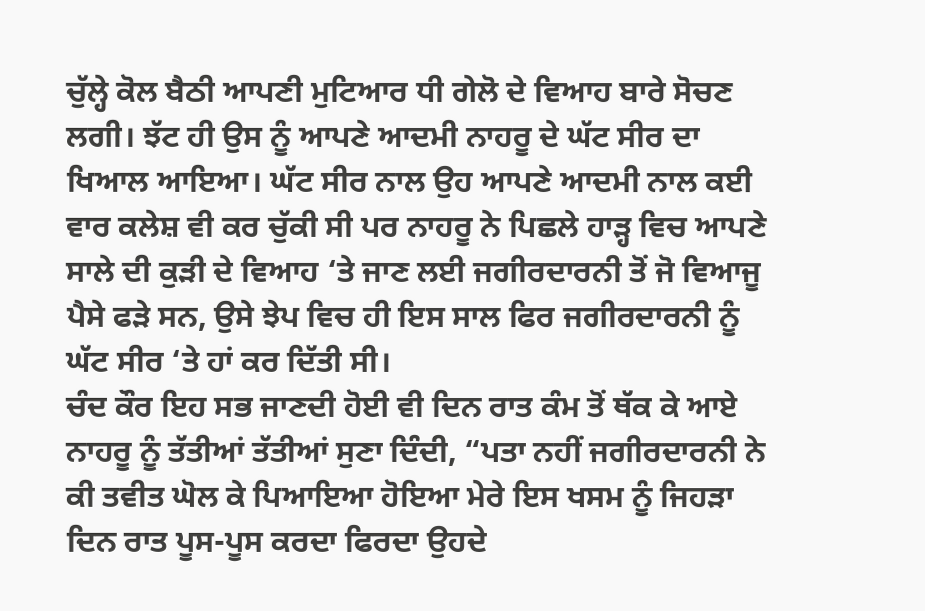ਚੁੱਲ੍ਹੇ ਕੋਲ ਬੈਠੀ ਆਪਣੀ ਮੁਟਿਆਰ ਧੀ ਗੇਲੋ ਦੇ ਵਿਆਹ ਬਾਰੇ ਸੋਚਣ ਲਗੀ। ਝੱਟ ਹੀ ਉਸ ਨੂੰ ਆਪਣੇ ਆਦਮੀ ਨਾਹਰੂ ਦੇ ਘੱਟ ਸੀਰ ਦਾ ਖਿਆਲ ਆਇਆ। ਘੱਟ ਸੀਰ ਨਾਲ ਉਹ ਆਪਣੇ ਆਦਮੀ ਨਾਲ ਕਈ ਵਾਰ ਕਲੇਸ਼ ਵੀ ਕਰ ਚੁੱਕੀ ਸੀ ਪਰ ਨਾਹਰੂ ਨੇ ਪਿਛਲੇ ਹਾੜ੍ਹ ਵਿਚ ਆਪਣੇ ਸਾਲੇ ਦੀ ਕੁੜੀ ਦੇ ਵਿਆਹ ‘ਤੇ ਜਾਣ ਲਈ ਜਗੀਰਦਾਰਨੀ ਤੋਂ ਜੋ ਵਿਆਜੂ ਪੈਸੇ ਫੜੇ ਸਨ, ਉਸੇ ਝੇਪ ਵਿਚ ਹੀ ਇਸ ਸਾਲ ਫਿਰ ਜਗੀਰਦਾਰਨੀ ਨੂੰ ਘੱਟ ਸੀਰ ‘ਤੇ ਹਾਂ ਕਰ ਦਿੱਤੀ ਸੀ।
ਚੰਦ ਕੌਰ ਇਹ ਸਭ ਜਾਣਦੀ ਹੋਈ ਵੀ ਦਿਨ ਰਾਤ ਕੰਮ ਤੋਂ ਥੱਕ ਕੇ ਆਏ ਨਾਹਰੂ ਨੂੰ ਤੱਤੀਆਂ ਤੱਤੀਆਂ ਸੁਣਾ ਦਿੰਦੀ, “ਪਤਾ ਨਹੀਂ ਜਗੀਰਦਾਰਨੀ ਨੇ ਕੀ ਤਵੀਤ ਘੋਲ ਕੇ ਪਿਆਇਆ ਹੋਇਆ ਮੇਰੇ ਇਸ ਖਸਮ ਨੂੰ ਜਿਹੜਾ ਦਿਨ ਰਾਤ ਪੂਸ-ਪੂਸ ਕਰਦਾ ਫਿਰਦਾ ਉਹਦੇ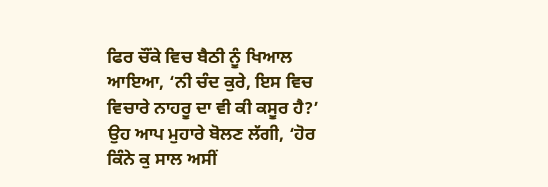ਫਿਰ ਚੌਂਕੇ ਵਿਚ ਬੈਠੀ ਨੂੰ ਖਿਆਲ ਆਇਆ, ‘ਨੀ ਚੰਦ ਕੁਰੇ, ਇਸ ਵਿਚ ਵਿਚਾਰੇ ਨਾਹਰੂ ਦਾ ਵੀ ਕੀ ਕਸੂਰ ਹੈ?’ ਉਹ ਆਪ ਮੁਹਾਰੇ ਬੋਲਣ ਲੱਗੀ, ‘ਹੋਰ ਕਿੰਨੇ ਕੁ ਸਾਲ ਅਸੀਂ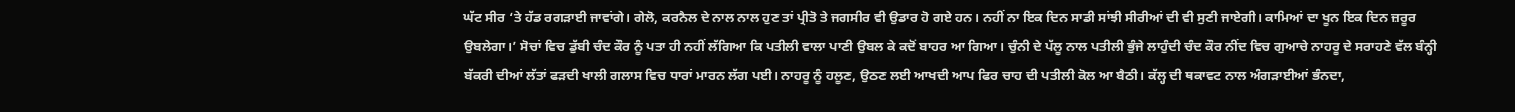ਘੱਟ ਸੀਰ ‘ਤੇ ਹੱਡ ਰਗੜਾਈ ਜਾਵਾਂਗੇ। ਗੇਲੋ, ਕਰਨੈਲ ਦੇ ਨਾਲ ਨਾਲ ਹੁਣ ਤਾਂ ਪ੍ਰੀਤੋ ਤੇ ਜਗਸੀਰ ਵੀ ਉਡਾਰ ਹੋ ਗਏ ਹਨ। ਨਹੀਂ ਨਾ ਇਕ ਦਿਨ ਸਾਡੀ ਸਾਂਝੀ ਸੀਰੀਆਂ ਦੀ ਵੀ ਸੁਣੀ ਜਾਏਗੀ। ਕਾਮਿਆਂ ਦਾ ਖੂਨ ਇਕ ਦਿਨ ਜ਼ਰੂਰ ਉਬਲੇਗਾ।’ ਸੋਚਾਂ ਵਿਚ ਡੁੱਬੀ ਚੰਦ ਕੌਰ ਨੂੰ ਪਤਾ ਹੀ ਨਹੀਂ ਲੱਗਿਆ ਕਿ ਪਤੀਲੀ ਵਾਲਾ ਪਾਣੀ ਉਬਲ ਕੇ ਕਦੋਂ ਬਾਹਰ ਆ ਗਿਆ। ਚੁੰਨੀ ਦੇ ਪੱਲੂ ਨਾਲ ਪਤੀਲੀ ਭੁੰਜੇ ਲਾਹੁੰਦੀ ਚੰਦ ਕੌਰ ਨੀਂਦ ਵਿਚ ਗੁਆਚੇ ਨਾਹਰੂ ਦੇ ਸਰਾਹਣੇ ਵੱਲ ਬੰਨ੍ਹੀ ਬੱਕਰੀ ਦੀਆਂ ਲੱਤਾਂ ਫੜਦੀ ਖਾਲੀ ਗਲਾਸ ਵਿਚ ਧਾਰਾਂ ਮਾਰਨ ਲੱਗ ਪਈ। ਨਾਹਰੂ ਨੂੰ ਹਲੂਣ, ਉਠਣ ਲਈ ਆਖਦੀ ਆਪ ਫਿਰ ਚਾਹ ਦੀ ਪਤੀਲੀ ਕੋਲ ਆ ਬੈਠੀ। ਕੱਲ੍ਹ ਦੀ ਥਕਾਵਟ ਨਾਲ ਅੰਗੜਾਈਆਂ ਭੰਨਦਾ,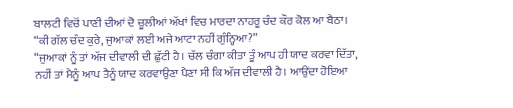ਬਾਲਟੀ ਵਿਚੋਂ ਪਾਣੀ ਦੀਆਂ ਦੋ ਚੂਲੀਆਂ ਅੱਖਾਂ ਵਿਚ ਮਾਰਦਾ ਨਾਹਰੂ ਚੰਦ ਕੌਰ ਕੋਲ ਆ ਬੈਠਾ।
“ਕੀ ਗੱਲ ਚੰਦ ਕੁਰੇ, ਜੁਆਕਾਂ ਲਈ ਅਜੇ ਆਟਾ ਨਹੀਂ ਗੁੰਨ੍ਹਿਆ?”
“ਜੁਆਕਾਂ ਨੂੰ ਤਾਂ ਅੱਜ ਦੀਵਾਲੀ ਦੀ ਛੁੱਟੀ ਹੈ। ਚੱਲ ਚੰਗਾ ਕੀਤਾ ਤੂੰ ਆਪ ਹੀ ਯਾਦ ਕਰਵਾ ਦਿੱਤਾ, ਨਹੀਂ ਤਾਂ ਮੈਨੂੰ ਆਪ ਤੈਨੂੰ ਯਾਦ ਕਰਵਾਉਣਾ ਪੈਣਾ ਸੀ ਕਿ ਅੱਜ ਦੀਵਾਲੀ ਹੈ। ਆਉਂਦਾ ਹੋਇਆ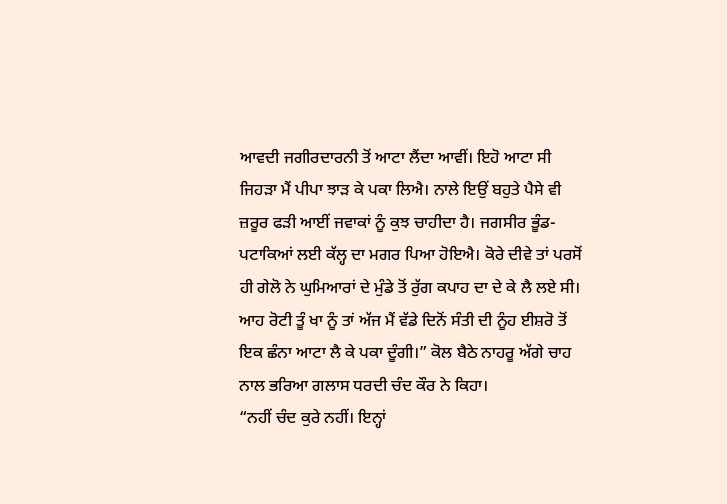ਆਵਦੀ ਜਗੀਰਦਾਰਨੀ ਤੋਂ ਆਟਾ ਲੈਂਦਾ ਆਵੀਂ। ਇਹੋ ਆਟਾ ਸੀ ਜਿਹੜਾ ਮੈਂ ਪੀਪਾ ਝਾੜ ਕੇ ਪਕਾ ਲਿਐ। ਨਾਲੇ ਇਉਂ ਬਹੁਤੇ ਪੈਸੇ ਵੀ ਜ਼ਰੂਰ ਫੜੀ ਆਈਂ ਜਵਾਕਾਂ ਨੂੰ ਕੁਝ ਚਾਹੀਦਾ ਹੈ। ਜਗਸੀਰ ਭੂੰਡ-ਪਟਾਕਿਆਂ ਲਈ ਕੱਲ੍ਹ ਦਾ ਮਗਰ ਪਿਆ ਹੋਇਐ। ਕੋਰੇ ਦੀਵੇ ਤਾਂ ਪਰਸੋਂ ਹੀ ਗੇਲੋ ਨੇ ਘੁਮਿਆਰਾਂ ਦੇ ਮੁੰਡੇ ਤੋਂ ਰੁੱਗ ਕਪਾਹ ਦਾ ਦੇ ਕੇ ਲੈ ਲਏ ਸੀ। ਆਹ ਰੋਟੀ ਤੂੰ ਖਾ ਨੂੰ ਤਾਂ ਅੱਜ ਮੈਂ ਵੱਡੇ ਦਿਨੋਂ ਸੰਤੀ ਦੀ ਨੂੰਹ ਈਸ਼ਰੋ ਤੋਂ ਇਕ ਛੰਨਾ ਆਟਾ ਲੈ ਕੇ ਪਕਾ ਦੂੰਗੀ।” ਕੋਲ ਬੈਠੇ ਨਾਹਰੂ ਅੱਗੇ ਚਾਹ ਨਾਲ ਭਰਿਆ ਗਲਾਸ ਧਰਦੀ ਚੰਦ ਕੌਰ ਨੇ ਕਿਹਾ।
“ਨਹੀਂ ਚੰਦ ਕੁਰੇ ਨਹੀਂ। ਇਨ੍ਹਾਂ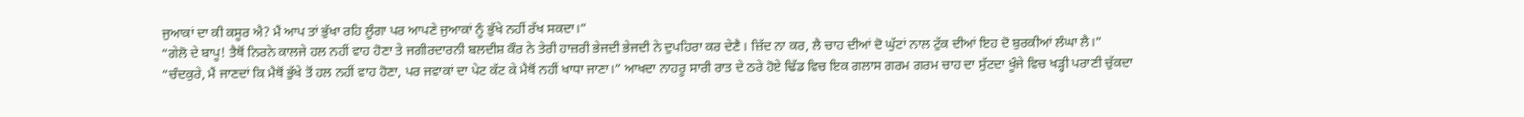ਜੁਆਕਾਂ ਦਾ ਕੀ ਕਸੂਰ ਐ? ਮੈਂ ਆਪ ਤਾਂ ਭੁੱਖਾ ਰਹਿ ਲੂੰਗਾ ਪਰ ਆਪਣੇ ਜੁਆਕਾਂ ਨੂੰ ਭੁੱਖੇ ਨਹੀਂ ਰੱਖ ਸਕਦਾ।”
“ਗੇਲੋ ਦੇ ਬਾਪੂ! ਤੈਥੋਂ ਨਿਰਨੇ ਕਾਲਜੇ ਹਲ ਨਹੀਂ ਵਾਹ ਹੋਣਾ ਤੇ ਜਗੀਰਦਾਰਨੀ ਬਲਦੀਸ਼ ਕੌਰ ਨੇ ਤੇਰੀ ਹਾਜ਼ਰੀ ਭੇਜਦੀ ਭੇਜਦੀ ਨੇ ਦੁਪਹਿਰਾ ਕਰ ਦੇਣੈ। ਜ਼ਿੱਦ ਨਾ ਕਰ, ਲੈ ਚਾਹ ਦੀਆਂ ਦੋ ਘੁੱਟਾਂ ਨਾਲ ਟੁੱਕ ਦੀਆਂ ਇਹ ਦੋ ਬੁਰਕੀਆਂ ਲੰਘਾ ਲੈ।”
“ਚੰਦਕੁਰੇ, ਮੈਂ ਜਾਣਦਾਂ ਕਿ ਮੈਥੋਂ ਭੁੱਖੇ ਤੋਂ ਹਲ ਨਹੀਂ ਵਾਹ ਹੋਣਾ, ਪਰ ਜਵਾਕਾਂ ਦਾ ਪੇਟ ਕੱਟ ਕੇ ਮੈਥੋਂ ਨਹੀਂ ਖਾਧਾ ਜਾਣਾ।” ਆਖਦਾ ਨਾਹਰੂ ਸਾਰੀ ਰਾਤ ਦੇ ਠਰੇ ਹੋਏ ਢਿੱਡ ਵਿਚ ਇਕ ਗਲਾਸ ਗਰਮ ਗਰਮ ਚਾਹ ਦਾ ਸੁੱਟਦਾ ਖੂੰਜੇ ਵਿਚ ਖੜ੍ਹੀ ਪਰਾਣੀ ਚੁੱਕਦਾ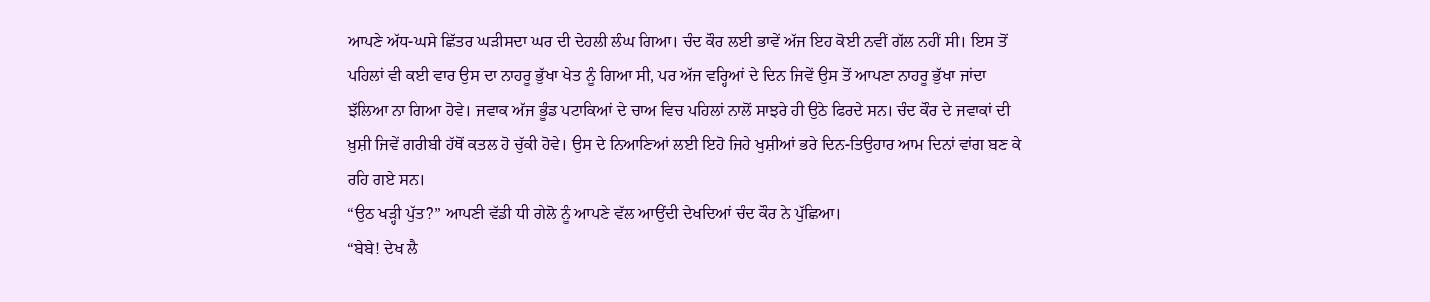ਆਪਣੇ ਅੱਧ-ਘਸੇ ਛਿੱਤਰ ਘੜੀਸਦਾ ਘਰ ਦੀ ਦੇਹਲੀ ਲੰਘ ਗਿਆ। ਚੰਦ ਕੌਰ ਲਈ ਭਾਵੇਂ ਅੱਜ ਇਹ ਕੋਈ ਨਵੀਂ ਗੱਲ ਨਹੀਂ ਸੀ। ਇਸ ਤੋਂ ਪਹਿਲਾਂ ਵੀ ਕਈ ਵਾਰ ਉਸ ਦਾ ਨਾਹਰੂ ਭੁੱਖਾ ਖੇਤ ਨੂੰ ਗਿਆ ਸੀ, ਪਰ ਅੱਜ ਵਰ੍ਹਿਆਂ ਦੇ ਦਿਨ ਜਿਵੇਂ ਉਸ ਤੋਂ ਆਪਣਾ ਨਾਹਰੂ ਭੁੱਖਾ ਜਾਂਦਾ ਝੱਲਿਆ ਨਾ ਗਿਆ ਹੋਵੇ। ਜਵਾਕ ਅੱਜ ਭੂੰਡ ਪਟਾਕਿਆਂ ਦੇ ਚਾਅ ਵਿਚ ਪਹਿਲਾਂ ਨਾਲੋਂ ਸਾਝਰੇ ਹੀ ਉਠੇ ਫਿਰਦੇ ਸਨ। ਚੰਦ ਕੌਰ ਦੇ ਜਵਾਕਾਂ ਦੀ ਖ਼ੁਸ਼ੀ ਜਿਵੇਂ ਗਰੀਬੀ ਹੱਥੋਂ ਕਤਲ ਹੋ ਚੁੱਕੀ ਹੋਵੇ। ਉਸ ਦੇ ਨਿਆਣਿਆਂ ਲਈ ਇਹੋ ਜਿਹੇ ਖੁਸ਼ੀਆਂ ਭਰੇ ਦਿਨ-ਤਿਉਹਾਰ ਆਮ ਦਿਨਾਂ ਵਾਂਗ ਬਣ ਕੇ ਰਹਿ ਗਏ ਸਨ।
“ਉਠ ਖੜ੍ਹੀ ਪੁੱਤ?” ਆਪਣੀ ਵੱਡੀ ਧੀ ਗੇਲੋ ਨੂੰ ਆਪਣੇ ਵੱਲ ਆਉਂਦੀ ਦੇਖਦਿਆਂ ਚੰਦ ਕੌਰ ਨੇ ਪੁੱਛਿਆ।
“ਬੇਬੇ! ਦੇਖ ਲੈ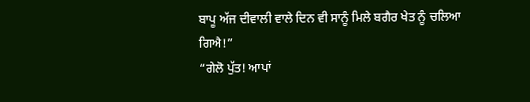ਬਾਪੂ ਅੱਜ ਦੀਵਾਲੀ ਵਾਲੇ ਦਿਨ ਵੀ ਸਾਨੂੰ ਮਿਲੇ ਬਗੈਰ ਖੇਤ ਨੂੰ ਚਲਿਆ ਗਿਐ!”
“ਗੇਲੋ ਪੁੱਤ! ਆਪਾਂ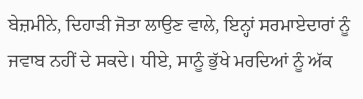ਬੇਜ਼ਮੀਨੇ, ਦਿਹਾੜੀ ਜੋਤਾ ਲਾਉਣ ਵਾਲੇ, ਇਨ੍ਹਾਂ ਸਰਮਾਏਦਾਰਾਂ ਨੂੰ ਜਵਾਬ ਨਹੀਂ ਦੇ ਸਕਦੇ। ਧੀਏ, ਸਾਨੂੰ ਭੁੱਖੇ ਮਰਦਿਆਂ ਨੂੰ ਅੱਕ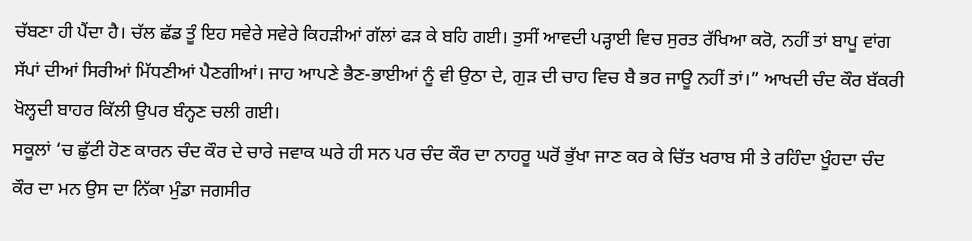ਚੱਬਣਾ ਹੀ ਪੈਂਦਾ ਹੈ। ਚੱਲ ਛੱਡ ਤੂੰ ਇਹ ਸਵੇਰੇ ਸਵੇਰੇ ਕਿਹੜੀਆਂ ਗੱਲਾਂ ਫੜ ਕੇ ਬਹਿ ਗਈ। ਤੁਸੀਂ ਆਵਦੀ ਪੜ੍ਹਾਈ ਵਿਚ ਸੁਰਤ ਰੱਖਿਆ ਕਰੋ, ਨਹੀਂ ਤਾਂ ਬਾਪੂ ਵਾਂਗ ਸੱਪਾਂ ਦੀਆਂ ਸਿਰੀਆਂ ਮਿੱਧਣੀਆਂ ਪੈਣਗੀਆਂ। ਜਾਹ ਆਪਣੇ ਭੈਣ-ਭਾਈਆਂ ਨੂੰ ਵੀ ਉਠਾ ਦੇ, ਗੁੜ ਦੀ ਚਾਹ ਵਿਚ ਬੈ ਭਰ ਜਾਊ ਨਹੀਂ ਤਾਂ।” ਆਖਦੀ ਚੰਦ ਕੌਰ ਬੱਕਰੀ ਖੋਲ੍ਹਦੀ ਬਾਹਰ ਕਿੱਲੀ ਉਪਰ ਬੰਨ੍ਹਣ ਚਲੀ ਗਈ।
ਸਕੂਲਾਂ ‘ਚ ਛੁੱਟੀ ਹੋਣ ਕਾਰਨ ਚੰਦ ਕੌਰ ਦੇ ਚਾਰੇ ਜਵਾਕ ਘਰੇ ਹੀ ਸਨ ਪਰ ਚੰਦ ਕੌਰ ਦਾ ਨਾਹਰੂ ਘਰੋਂ ਭੁੱਖਾ ਜਾਣ ਕਰ ਕੇ ਚਿੱਤ ਖਰਾਬ ਸੀ ਤੇ ਰਹਿੰਦਾ ਖੂੰਹਦਾ ਚੰਦ ਕੌਰ ਦਾ ਮਨ ਉਸ ਦਾ ਨਿੱਕਾ ਮੁੰਡਾ ਜਗਸੀਰ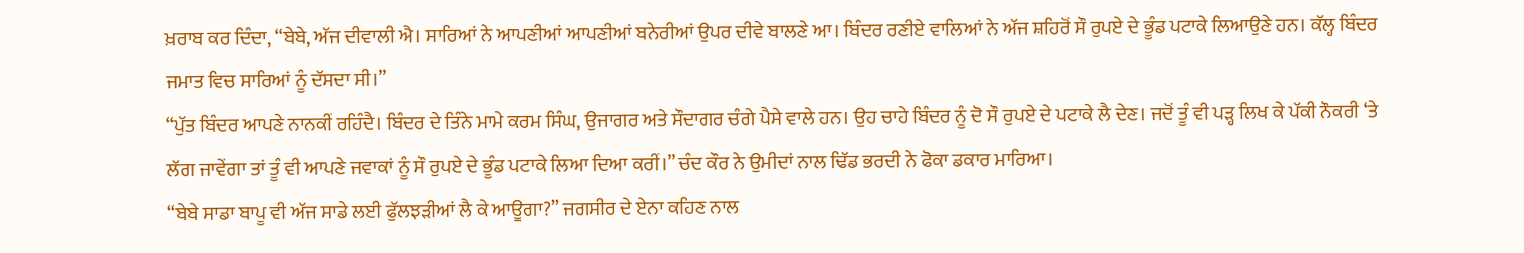ਖ਼ਰਾਬ ਕਰ ਦਿੰਦਾ, “ਬੇਬੇ, ਅੱਜ ਦੀਵਾਲੀ ਐ। ਸਾਰਿਆਂ ਨੇ ਆਪਣੀਆਂ ਆਪਣੀਆਂ ਬਨੇਰੀਆਂ ਉਪਰ ਦੀਵੇ ਬਾਲਣੇ ਆ। ਬਿੰਦਰ ਰਣੀਏ ਵਾਲਿਆਂ ਨੇ ਅੱਜ ਸ਼ਹਿਰੋਂ ਸੌ ਰੁਪਏ ਦੇ ਭੂੰਡ ਪਟਾਕੇ ਲਿਆਉਣੇ ਹਨ। ਕੱਲ੍ਹ ਬਿੰਦਰ ਜਮਾਤ ਵਿਚ ਸਾਰਿਆਂ ਨੂੰ ਦੱਸਦਾ ਸੀ।”
“ਪੁੱਤ ਬਿੰਦਰ ਆਪਣੇ ਨਾਨਕੀਂ ਰਹਿੰਦੈ। ਬਿੰਦਰ ਦੇ ਤਿੰਨੇ ਮਾਮੇ ਕਰਮ ਸਿੰਘ, ਉਜਾਗਰ ਅਤੇ ਸੌਦਾਗਰ ਚੰਗੇ ਪੈਸੇ ਵਾਲੇ ਹਨ। ਉਹ ਚਾਹੇ ਬਿੰਦਰ ਨੂੰ ਦੋ ਸੌ ਰੁਪਏ ਦੇ ਪਟਾਕੇ ਲੈ ਦੇਣ। ਜਦੋਂ ਤੂੰ ਵੀ ਪੜ੍ਹ ਲਿਖ ਕੇ ਪੱਕੀ ਨੌਕਰੀ ‘ਤੇ ਲੱਗ ਜਾਵੇਂਗਾ ਤਾਂ ਤੂੰ ਵੀ ਆਪਣੇ ਜਵਾਕਾਂ ਨੂੰ ਸੌ ਰੁਪਏ ਦੇ ਭੂੰਡ ਪਟਾਕੇ ਲਿਆ ਦਿਆ ਕਰੀਂ।” ਚੰਦ ਕੌਰ ਨੇ ਉਮੀਦਾਂ ਨਾਲ ਢਿੱਡ ਭਰਦੀ ਨੇ ਫੋਕਾ ਡਕਾਰ ਮਾਰਿਆ।
“ਬੇਬੇ ਸਾਡਾ ਬਾਪੂ ਵੀ ਅੱਜ ਸਾਡੇ ਲਈ ਫੁੱਲਝੜੀਆਂ ਲੈ ਕੇ ਆਊਗਾ?” ਜਗਸੀਰ ਦੇ ਏਨਾ ਕਹਿਣ ਨਾਲ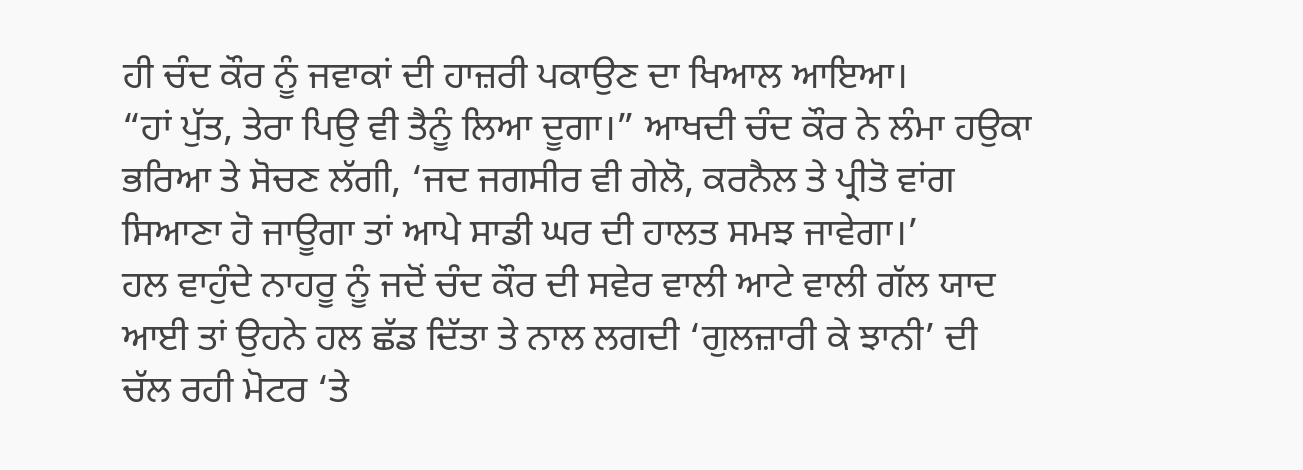ਹੀ ਚੰਦ ਕੌਰ ਨੂੰ ਜਵਾਕਾਂ ਦੀ ਹਾਜ਼ਰੀ ਪਕਾਉਣ ਦਾ ਖਿਆਲ ਆਇਆ।
“ਹਾਂ ਪੁੱਤ, ਤੇਰਾ ਪਿਉ ਵੀ ਤੈਨੂੰ ਲਿਆ ਦੂਗਾ।” ਆਖਦੀ ਚੰਦ ਕੌਰ ਨੇ ਲੰਮਾ ਹਉਕਾ ਭਰਿਆ ਤੇ ਸੋਚਣ ਲੱਗੀ, ‘ਜਦ ਜਗਸੀਰ ਵੀ ਗੇਲੋ, ਕਰਨੈਲ ਤੇ ਪ੍ਰੀਤੋ ਵਾਂਗ ਸਿਆਣਾ ਹੋ ਜਾਊਗਾ ਤਾਂ ਆਪੇ ਸਾਡੀ ਘਰ ਦੀ ਹਾਲਤ ਸਮਝ ਜਾਵੇਗਾ।’
ਹਲ ਵਾਹੁੰਦੇ ਨਾਹਰੂ ਨੂੰ ਜਦੋਂ ਚੰਦ ਕੌਰ ਦੀ ਸਵੇਰ ਵਾਲੀ ਆਟੇ ਵਾਲੀ ਗੱਲ ਯਾਦ ਆਈ ਤਾਂ ਉਹਨੇ ਹਲ ਛੱਡ ਦਿੱਤਾ ਤੇ ਨਾਲ ਲਗਦੀ ‘ਗੁਲਜ਼ਾਰੀ ਕੇ ਝਾਨੀ’ ਦੀ ਚੱਲ ਰਹੀ ਮੋਟਰ ‘ਤੇ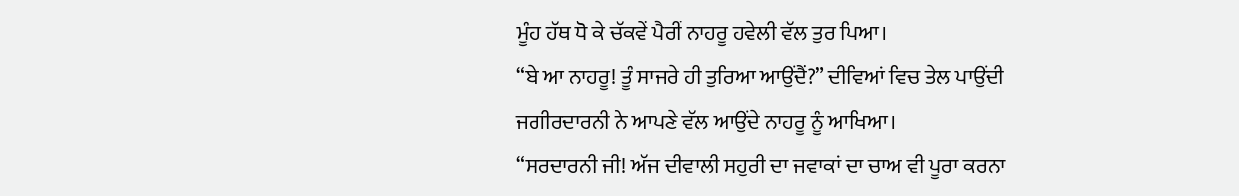ਮੂੰਹ ਹੱਥ ਧੋ ਕੇ ਚੱਕਵੇਂ ਪੈਰੀਂ ਨਾਹਰੂ ਹਵੇਲੀ ਵੱਲ ਤੁਰ ਪਿਆ।
“ਬੇ ਆ ਨਾਹਰੂ! ਤੂੰ ਸਾਜਰੇ ਹੀ ਤੁਰਿਆ ਆਉਂਦੈਂ?” ਦੀਵਿਆਂ ਵਿਚ ਤੇਲ ਪਾਉਂਦੀ ਜਗੀਰਦਾਰਨੀ ਨੇ ਆਪਣੇ ਵੱਲ ਆਉਂਦੇ ਨਾਹਰੂ ਨੂੰ ਆਖਿਆ।
“ਸਰਦਾਰਨੀ ਜੀ! ਅੱਜ ਦੀਵਾਲੀ ਸਹੁਰੀ ਦਾ ਜਵਾਕਾਂ ਦਾ ਚਾਅ ਵੀ ਪੂਰਾ ਕਰਨਾ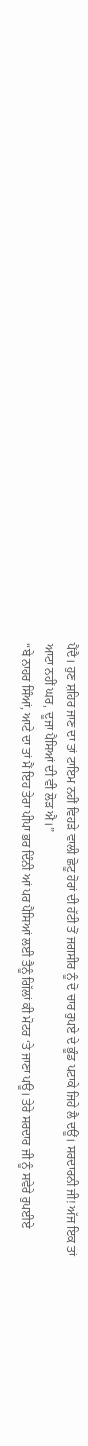ਪੈਂਦੈ। ਹੁਣ ਸ਼ਹਿਰ ਜਾਣ ਦਾ ਤਾਂ ਟਾਇਮ ਨਹੀਂ ਵਿਹੜੇ ਵਾਲੀ ਛੋਟੂ ਹੋਰਾਂ ਦੀ ਹੱਟੀ ਤੋਂ ਜਗਸੀਰ ਨੂੰ ਦੋ ਚਾਰ ਰੁਪਏ ਦੇ ਭੂੰਡ ਪਟਾਕੇ ਜਿਹੇ ਲੈ ਦਊਂ। ਸਰਦਾਰਨੀ ਜੀ! ਅੱਜ ਇਕ ਤਾਂ ਆਟਾ ਨਹੀਂ ਘਰ, ਦੂਜਾ ਪੈਸਿਆਂ ਦੀ ਵੀ ਲੋੜ ਐ।”
“ਬੇ ਨਾਹਰ ਸਿੰਆਂ, ਆਟੇ ਦਾ ਤਾਂ ਮੈਂ ਇਹ ਤੇਰਾ ਪੀਪਾ ਭਰ ਦਿੰਨੀ ਆਂ ਪਰ ਪੈਸਿਆਂ ਲਈ ਤੈਨੂੰ ਗਿੱਲਾਂ ਕੀ ਮੋਟਰ ‘ਤੇ ਜਾਣਾ ਪਊ। ਤੇਰੇ ਸਰਦਾਰ ਜੀ ਨੂੰ ਸਵੇਰੇ ਰੁਪਈਏ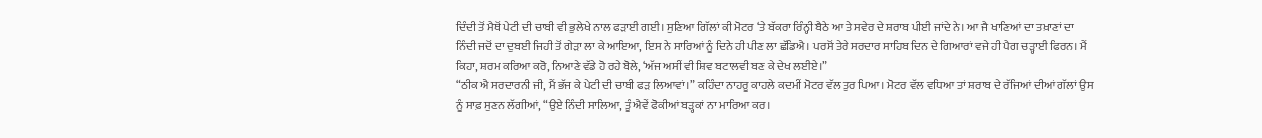ਦਿੰਦੀ ਤੋਂ ਮੈਥੋਂ ਪੇਟੀ ਦੀ ਚਾਬੀ ਵੀ ਭੁਲੇਖੇ ਨਾਲ ਫੜਾਈ ਗਈ। ਸੁਣਿਆ ਗਿੱਲਾਂ ਕੀ ਮੋਟਰ ‘ਤੇ ਬੱਕਰਾ ਰਿੰਨ੍ਹੀ ਬੈਠੇ ਆ ਤੇ ਸਵੇਰ ਦੇ ਸ਼ਰਾਬ ਪੀਈ ਜਾਂਦੇ ਨੇ। ਆ ਜੈ ਖਾਣਿਆਂ ਦਾ ਤਖ਼ਾਣਾਂ ਦਾ ਨਿੰਦੀ ਜਦੋਂ ਦਾ ਦੁਬਈ ਜਿਹੀ ਤੋਂ ਗੇੜਾ ਲਾ ਕੇ ਆਇਆ, ਇਸ ਨੇ ਸਾਰਿਆਂ ਨੂੰ ਦਿਨੇ ਹੀ ਪੀਣ ਲਾ ਛੱਡਿਐ। ਪਰਸੋਂ ਤੇਰੇ ਸਰਦਾਰ ਸਾਹਿਬ ਦਿਨ ਦੇ ਗਿਆਰਾਂ ਵਜੇ ਹੀ ਪੈਗ ਚੜ੍ਹਾਈ ਫਿਰਨ। ਮੈਂ ਕਿਹਾ, ਸ਼ਰਮ ਕਰਿਆ ਕਰੋ, ਨਿਆਣੇ ਵੱਡੇ ਹੋ ਰਹੇ ਬੋਲੇ, ‘ਅੱਜ ਅਸੀਂ ਵੀ ਸ਼ਿਵ ਬਟਾਲਵੀ ਬਣ ਕੇ ਦੇਖ ਲਈਏ।”
“ਠੀਕ ਐ ਸਰਦਾਰਨੀ ਜੀ, ਮੈਂ ਭੱਜ ਕੇ ਪੇਟੀ ਦੀ ਚਾਬੀ ਫੜ ਲਿਆਵਾਂ।” ਕਹਿੰਦਾ ਨਾਹਰੂ ਕਾਹਲੇ ਕਦਮੀਂ ਮੋਟਰ ਵੱਲ ਤੁਰ ਪਿਆ। ਮੋਟਰ ਵੱਲ ਵਧਿਆ ਤਾਂ ਸ਼ਰਾਬ ਦੇ ਰੱਜਿਆਂ ਦੀਆਂ ਗੱਲਾਂ ਉਸ ਨੂੰ ਸਾਫ਼ ਸੁਣਨ ਲੱਗੀਆਂ, “ਉਏ ਨਿੰਦੀ ਸਾਲਿਆ, ਤੂੰ ਐਵੇਂ ਫੋਕੀਆਂ ਬੜ੍ਹਕਾਂ ਨਾ ਮਾਰਿਆ ਕਰ।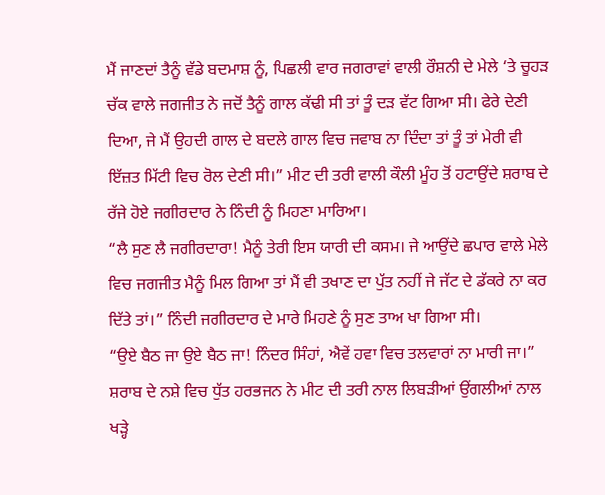ਮੈਂ ਜਾਣਦਾਂ ਤੈਨੂੰ ਵੱਡੇ ਬਦਮਾਸ਼ ਨੂੰ, ਪਿਛਲੀ ਵਾਰ ਜਗਰਾਵਾਂ ਵਾਲੀ ਰੌਸ਼ਨੀ ਦੇ ਮੇਲੇ ‘ਤੇ ਚੂਹੜ ਚੱਕ ਵਾਲੇ ਜਗਜੀਤ ਨੇ ਜਦੋਂ ਤੈਨੂੰ ਗਾਲ ਕੱਢੀ ਸੀ ਤਾਂ ਤੂੰ ਦੜ ਵੱਟ ਗਿਆ ਸੀ। ਫੇਰੇ ਦੇਣੀ ਦਿਆ, ਜੇ ਮੈਂ ਉਹਦੀ ਗਾਲ ਦੇ ਬਦਲੇ ਗਾਲ ਵਿਚ ਜਵਾਬ ਨਾ ਦਿੰਦਾ ਤਾਂ ਤੂੰ ਤਾਂ ਮੇਰੀ ਵੀ ਇੱਜ਼ਤ ਮਿੱਟੀ ਵਿਚ ਰੋਲ ਦੇਣੀ ਸੀ।” ਮੀਟ ਦੀ ਤਰੀ ਵਾਲੀ ਕੌਲੀ ਮੂੰਹ ਤੋਂ ਹਟਾਉਂਦੇ ਸ਼ਰਾਬ ਦੇ ਰੱਜੇ ਹੋਏ ਜਗੀਰਦਾਰ ਨੇ ਨਿੰਦੀ ਨੂੰ ਮਿਹਣਾ ਮਾਰਿਆ।
“ਲੈ ਸੁਣ ਲੈ ਜਗੀਰਦਾਰਾ! ਮੈਨੂੰ ਤੇਰੀ ਇਸ ਯਾਰੀ ਦੀ ਕਸਮ। ਜੇ ਆਉਂਦੇ ਛਪਾਰ ਵਾਲੇ ਮੇਲੇ ਵਿਚ ਜਗਜੀਤ ਮੈਨੂੰ ਮਿਲ ਗਿਆ ਤਾਂ ਮੈਂ ਵੀ ਤਖਾਣ ਦਾ ਪੁੱਤ ਨਹੀਂ ਜੇ ਜੱਟ ਦੇ ਡੱਕਰੇ ਨਾ ਕਰ ਦਿੱਤੇ ਤਾਂ।” ਨਿੰਦੀ ਜਗੀਰਦਾਰ ਦੇ ਮਾਰੇ ਮਿਹਣੇ ਨੂੰ ਸੁਣ ਤਾਅ ਖਾ ਗਿਆ ਸੀ।
“ਉਏ ਬੈਠ ਜਾ ਉਏ ਬੈਠ ਜਾ! ਨਿੰਦਰ ਸਿੰਹਾਂ, ਐਵੇਂ ਹਵਾ ਵਿਚ ਤਲਵਾਰਾਂ ਨਾ ਮਾਰੀ ਜਾ।” ਸ਼ਰਾਬ ਦੇ ਨਸ਼ੇ ਵਿਚ ਧੁੱਤ ਹਰਭਜਨ ਨੇ ਮੀਟ ਦੀ ਤਰੀ ਨਾਲ ਲਿਬੜੀਆਂ ਉਂਗਲੀਆਂ ਨਾਲ ਖੜ੍ਹੇ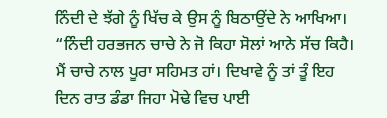ਨਿੰਦੀ ਦੇ ਝੱਗੇ ਨੂੰ ਖਿੱਚ ਕੇ ਉਸ ਨੂੰ ਬਿਠਾਉਂਦੇ ਨੇ ਆਖਿਆ।
“ਨਿੰਦੀ ਹਰਭਜਨ ਚਾਚੇ ਨੇ ਜੋ ਕਿਹਾ ਸੋਲਾਂ ਆਨੇ ਸੱਚ ਕਿਹੈ। ਮੈਂ ਚਾਚੇ ਨਾਲ ਪੂਰਾ ਸਹਿਮਤ ਹਾਂ। ਦਿਖਾਵੇ ਨੂੰ ਤਾਂ ਤੂੰ ਇਹ ਦਿਨ ਰਾਤ ਡੰਡਾ ਜਿਹਾ ਮੋਢੇ ਵਿਚ ਪਾਈ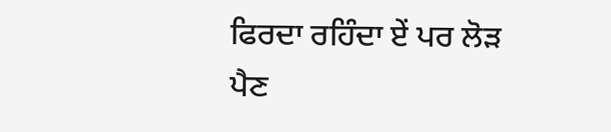ਫਿਰਦਾ ਰਹਿੰਦਾ ਏਂ ਪਰ ਲੋੜ ਪੈਣ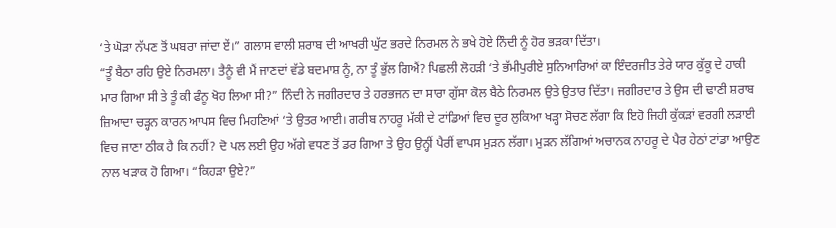‘ਤੇ ਘੋੜਾ ਨੱਪਣ ਤੋਂ ਘਬਰਾ ਜਾਂਦਾ ਏਂ।” ਗਲਾਸ ਵਾਲੀ ਸ਼ਰਾਬ ਦੀ ਆਖਰੀ ਘੁੱਟ ਭਰਦੇ ਨਿਰਮਲ ਨੇ ਭਖੇ ਹੋਏ ਨਿੰਦੀ ਨੂੰ ਹੋਰ ਭੜਕਾ ਦਿੱਤਾ।
“ਤੂੰ ਬੈਠਾ ਰਹਿ ਉਏ ਨਿਰਮਲਾ। ਤੈਨੂੰ ਵੀ ਮੈਂ ਜਾਣਦਾਂ ਵੱਡੇ ਬਦਮਾਸ਼ ਨੂੰ, ਨਾ ਤੂੰ ਭੁੱਲ ਗਿਐਂ? ਪਿਛਲੀ ਲੋਹੜੀ ‘ਤੇ ਭੱਮੀਪੁਰੀਏ ਸੁਨਿਆਰਿਆਂ ਕਾ ਇੰਦਰਜੀਤ ਤੇਰੇ ਯਾਰ ਕੁੱਕੂ ਦੇ ਹਾਕੀ ਮਾਰ ਗਿਆ ਸੀ ਤੇ ਤੂੰ ਕੀ ਫੰਨੂ ਖੋਹ ਲਿਆ ਸੀ?” ਨਿੰਦੀ ਨੇ ਜਗੀਰਦਾਰ ਤੇ ਹਰਭਜਨ ਦਾ ਸਾਰਾ ਗੁੱਸਾ ਕੋਲ ਬੈਠੇ ਨਿਰਮਲ ਉਤੇ ਉਤਾਰ ਦਿੱਤਾ। ਜਗੀਰਦਾਰ ਤੇ ਉਸ ਦੀ ਢਾਣੀ ਸ਼ਰਾਬ ਜ਼ਿਆਦਾ ਚੜ੍ਹਨ ਕਾਰਨ ਆਪਸ ਵਿਚ ਮਿਹਣਿਆਂ ‘ਤੇ ਉਤਰ ਆਈ। ਗਰੀਬ ਨਾਹਰੂ ਮੱਕੀ ਦੇ ਟਾਂਡਿਆਂ ਵਿਚ ਦੂਰ ਲੁਕਿਆ ਖੜ੍ਹਾ ਸੋਚਣ ਲੱਗਾ ਕਿ ਇਹੋ ਜਿਹੀ ਕੁੱਕੜਾਂ ਵਰਗੀ ਲੜਾਈ ਵਿਚ ਜਾਣਾ ਠੀਕ ਹੈ ਕਿ ਨਹੀਂ? ਦੋ ਪਲ ਲਈ ਉਹ ਅੱਗੇ ਵਧਣ ਤੋਂ ਡਰ ਗਿਆ ਤੇ ਉਹ ਉਨ੍ਹੀਂ ਪੈਰੀਂ ਵਾਪਸ ਮੁੜਨ ਲੱਗਾ। ਮੁੜਨ ਲੱਗਿਆਂ ਅਚਾਨਕ ਨਾਹਰੂ ਦੇ ਪੈਰ ਹੇਠਾਂ ਟਾਂਡਾ ਆਉਣ ਨਾਲ ਖੜਾਕ ਹੋ ਗਿਆ। “ਕਿਹੜਾ ਉਏ?”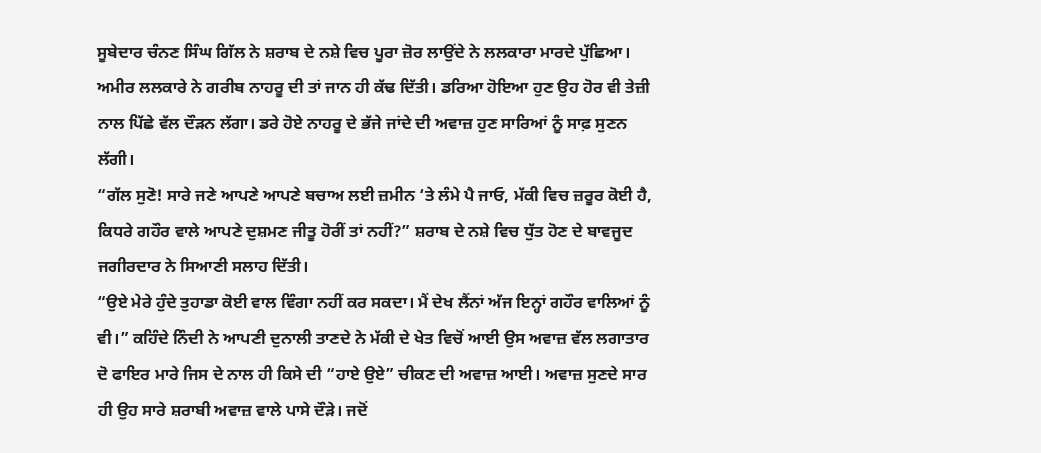ਸੂਬੇਦਾਰ ਚੰਨਣ ਸਿੰਘ ਗਿੱਲ ਨੇ ਸ਼ਰਾਬ ਦੇ ਨਸ਼ੇ ਵਿਚ ਪੂਰਾ ਜ਼ੋਰ ਲਾਉਂਦੇ ਨੇ ਲਲਕਾਰਾ ਮਾਰਦੇ ਪੁੱਛਿਆ।
ਅਮੀਰ ਲਲਕਾਰੇ ਨੇ ਗਰੀਬ ਨਾਹਰੂ ਦੀ ਤਾਂ ਜਾਨ ਹੀ ਕੱਢ ਦਿੱਤੀ। ਡਰਿਆ ਹੋਇਆ ਹੁਣ ਉਹ ਹੋਰ ਵੀ ਤੇਜ਼ੀ ਨਾਲ ਪਿੱਛੇ ਵੱਲ ਦੌੜਨ ਲੱਗਾ। ਡਰੇ ਹੋਏ ਨਾਹਰੂ ਦੇ ਭੱਜੇ ਜਾਂਦੇ ਦੀ ਅਵਾਜ਼ ਹੁਣ ਸਾਰਿਆਂ ਨੂੰ ਸਾਫ਼ ਸੁਣਨ ਲੱਗੀ।
“ਗੱਲ ਸੁਣੋ! ਸਾਰੇ ਜਣੇ ਆਪਣੇ ਆਪਣੇ ਬਚਾਅ ਲਈ ਜ਼ਮੀਨ ‘ਤੇ ਲੰਮੇ ਪੈ ਜਾਓ, ਮੱਕੀ ਵਿਚ ਜ਼ਰੂਰ ਕੋਈ ਹੈ, ਕਿਧਰੇ ਗਹੌਰ ਵਾਲੇ ਆਪਣੇ ਦੁਸ਼ਮਣ ਜੀਤੂ ਹੋਰੀਂ ਤਾਂ ਨਹੀਂ?” ਸ਼ਰਾਬ ਦੇ ਨਸ਼ੇ ਵਿਚ ਧੁੱਤ ਹੋਣ ਦੇ ਬਾਵਜੂਦ ਜਗੀਰਦਾਰ ਨੇ ਸਿਆਣੀ ਸਲਾਹ ਦਿੱਤੀ।
“ਉਏ ਮੇਰੇ ਹੁੰਦੇ ਤੁਹਾਡਾ ਕੋਈ ਵਾਲ ਵਿੰਗਾ ਨਹੀਂ ਕਰ ਸਕਦਾ। ਮੈਂ ਦੇਖ ਲੈਂਨਾਂ ਅੱਜ ਇਨ੍ਹਾਂ ਗਹੌਰ ਵਾਲਿਆਂ ਨੂੰ ਵੀ।” ਕਹਿੰਦੇ ਨਿੰਦੀ ਨੇ ਆਪਣੀ ਦੁਨਾਲੀ ਤਾਣਦੇ ਨੇ ਮੱਕੀ ਦੇ ਖੇਤ ਵਿਚੋਂ ਆਈ ਉਸ ਅਵਾਜ਼ ਵੱਲ ਲਗਾਤਾਰ ਦੋ ਫਾਇਰ ਮਾਰੇ ਜਿਸ ਦੇ ਨਾਲ ਹੀ ਕਿਸੇ ਦੀ “ਹਾਏ ਉਏ” ਚੀਕਣ ਦੀ ਅਵਾਜ਼ ਆਈ। ਅਵਾਜ਼ ਸੁਣਦੇ ਸਾਰ ਹੀ ਉਹ ਸਾਰੇ ਸ਼ਰਾਬੀ ਅਵਾਜ਼ ਵਾਲੇ ਪਾਸੇ ਦੌੜੇ। ਜਦੋਂ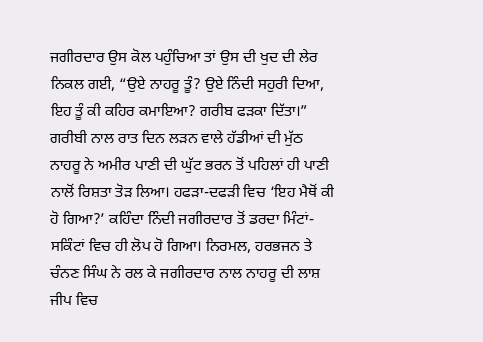ਜਗੀਰਦਾਰ ਉਸ ਕੋਲ ਪਹੁੰਚਿਆ ਤਾਂ ਉਸ ਦੀ ਖੁਦ ਦੀ ਲੇਰ ਨਿਕਲ ਗਈ, “ਉਏ ਨਾਹਰੂ ਤੂੰ? ਉਏ ਨਿੰਦੀ ਸਹੁਰੀ ਦਿਆ, ਇਹ ਤੂੰ ਕੀ ਕਹਿਰ ਕਮਾਇਆ? ਗਰੀਬ ਫੜਕਾ ਦਿੱਤਾ।”
ਗਰੀਬੀ ਨਾਲ ਰਾਤ ਦਿਨ ਲੜਨ ਵਾਲੇ ਹੱਡੀਆਂ ਦੀ ਮੁੱਠ ਨਾਹਰੂ ਨੇ ਅਮੀਰ ਪਾਣੀ ਦੀ ਘੁੱਟ ਭਰਨ ਤੋਂ ਪਹਿਲਾਂ ਹੀ ਪਾਣੀ ਨਾਲੋਂ ਰਿਸ਼ਤਾ ਤੋੜ ਲਿਆ। ਹਫੜਾ-ਦਫੜੀ ਵਿਚ ‘ਇਹ ਮੈਥੋਂ ਕੀ ਹੋ ਗਿਆ?’ ਕਹਿੰਦਾ ਨਿੰਦੀ ਜਗੀਰਦਾਰ ਤੋਂ ਡਰਦਾ ਮਿੰਟਾਂ-ਸਕਿੰਟਾਂ ਵਿਚ ਹੀ ਲੋਪ ਹੋ ਗਿਆ। ਨਿਰਮਲ, ਹਰਭਜਨ ਤੇ ਚੰਨਣ ਸਿੰਘ ਨੇ ਰਲ ਕੇ ਜਗੀਰਦਾਰ ਨਾਲ ਨਾਹਰੂ ਦੀ ਲਾਸ਼ ਜੀਪ ਵਿਚ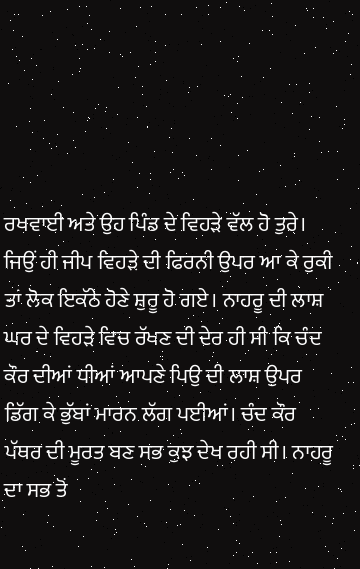ਰਖਵਾਈ ਅਤੇ ਉਹ ਪਿੰਡ ਦੇ ਵਿਹੜੇ ਵੱਲ ਹੋ ਤੁਰੇ।
ਜਿਉਂ ਹੀ ਜੀਪ ਵਿਹੜੇ ਦੀ ਫਿਰਨੀ ਉਪਰ ਆ ਕੇ ਰੁਕੀ ਤਾਂ ਲੋਕ ਇਕੱਠੇ ਹੋਣੇ ਸ਼ੁਰੂ ਹੋ ਗਏ। ਨਾਹਰੂ ਦੀ ਲਾਸ਼ ਘਰ ਦੇ ਵਿਹੜੇ ਵਿਚ ਰੱਖਣ ਦੀ ਦੇਰ ਹੀ ਸੀ ਕਿ ਚੰਦ ਕੌਰ ਦੀਆਂ ਧੀਆਂ ਆਪਣੇ ਪਿਉ ਦੀ ਲਾਸ਼ ਉਪਰ ਡਿੱਗ ਕੇ ਭੁੱਬਾਂ ਮਾਰਨ ਲੱਗ ਪਈਆਂ। ਚੰਦ ਕੌਰ ਪੱਥਰ ਦੀ ਮੂਰਤ ਬਣ ਸਭ ਕੁਝ ਦੇਖ ਰਹੀ ਸੀ। ਨਾਹਰੂ ਦਾ ਸਭ ਤੋਂ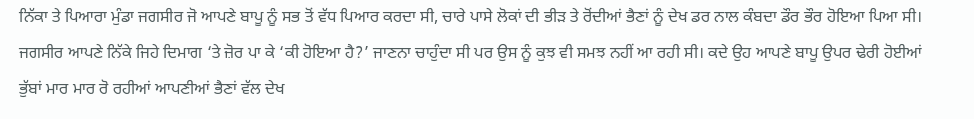ਨਿੱਕਾ ਤੇ ਪਿਆਰਾ ਮੁੰਡਾ ਜਗਸੀਰ ਜੋ ਆਪਣੇ ਬਾਪੂ ਨੂੰ ਸਭ ਤੋਂ ਵੱਧ ਪਿਆਰ ਕਰਦਾ ਸੀ, ਚਾਰੇ ਪਾਸੇ ਲੋਕਾਂ ਦੀ ਭੀੜ ਤੇ ਰੋਂਦੀਆਂ ਭੈਣਾਂ ਨੂੰ ਦੇਖ ਡਰ ਨਾਲ ਕੰਬਦਾ ਡੌਰ ਭੌਰ ਹੋਇਆ ਪਿਆ ਸੀ। ਜਗਸੀਰ ਆਪਣੇ ਨਿੱਕੇ ਜਿਹੇ ਦਿਮਾਗ ‘ਤੇ ਜ਼ੋਰ ਪਾ ਕੇ ‘ਕੀ ਹੋਇਆ ਹੈ?’ ਜਾਣਨਾ ਚਾਹੁੰਦਾ ਸੀ ਪਰ ਉਸ ਨੂੰ ਕੁਝ ਵੀ ਸਮਝ ਨਹੀਂ ਆ ਰਹੀ ਸੀ। ਕਦੇ ਉਹ ਆਪਣੇ ਬਾਪੂ ਉਪਰ ਢੇਰੀ ਹੋਈਆਂ ਭੁੱਬਾਂ ਮਾਰ ਮਾਰ ਰੋ ਰਹੀਆਂ ਆਪਣੀਆਂ ਭੈਣਾਂ ਵੱਲ ਦੇਖ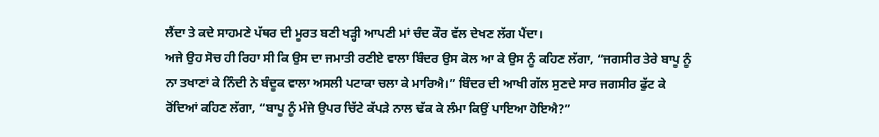ਲੈਂਦਾ ਤੇ ਕਦੇ ਸਾਹਮਣੇ ਪੱਥਰ ਦੀ ਮੂਰਤ ਬਣੀ ਖੜ੍ਹੀ ਆਪਣੀ ਮਾਂ ਚੰਦ ਕੌਰ ਵੱਲ ਦੇਖਣ ਲੱਗ ਪੈਂਦਾ।
ਅਜੇ ਉਹ ਸੋਚ ਹੀ ਰਿਹਾ ਸੀ ਕਿ ਉਸ ਦਾ ਜਮਾਤੀ ਰਣੀਏ ਵਾਲਾ ਬਿੰਦਰ ਉਸ ਕੋਲ ਆ ਕੇ ਉਸ ਨੂੰ ਕਹਿਣ ਲੱਗਾ, “ਜਗਸੀਰ ਤੇਰੇ ਬਾਪੂ ਨੂੰ ਨਾ ਤਖਾਣਾਂ ਕੇ ਨਿੰਦੀ ਨੇ ਬੰਦੂਕ ਵਾਲਾ ਅਸਲੀ ਪਟਾਕਾ ਚਲਾ ਕੇ ਮਾਰਿਐ।” ਬਿੰਦਰ ਦੀ ਆਖੀ ਗੱਲ ਸੁਣਦੇ ਸਾਰ ਜਗਸੀਰ ਫੁੱਟ ਕੇ ਰੋਂਦਿਆਂ ਕਹਿਣ ਲੱਗਾ, “ਬਾਪੂ ਨੂੰ ਮੰਜੇ ਉਪਰ ਚਿੱਟੇ ਕੱਪੜੇ ਨਾਲ ਢੱਕ ਕੇ ਲੰਮਾ ਕਿਉਂ ਪਾਇਆ ਹੋਇਐ?”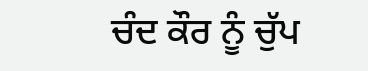ਚੰਦ ਕੌਰ ਨੂੰ ਚੁੱਪ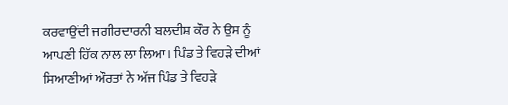ਕਰਵਾਉਂਦੀ ਜਗੀਰਦਾਰਨੀ ਬਲਦੀਸ਼ ਕੌਰ ਨੇ ਉਸ ਨੂੰ ਆਪਣੀ ਹਿੱਕ ਨਾਲ ਲਾ ਲਿਆ। ਪਿੰਡ ਤੇ ਵਿਹੜੇ ਦੀਆਂ ਸਿਆਣੀਆਂ ਔਰਤਾਂ ਨੇ ਅੱਜ ਪਿੰਡ ਤੇ ਵਿਹੜੇ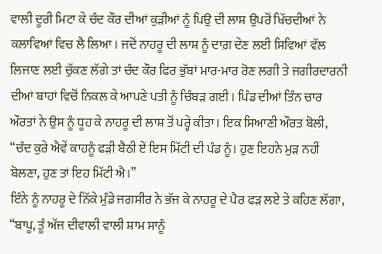ਵਾਲੀ ਦੂਰੀ ਮਿਟਾ ਕੇ ਚੰਦ ਕੌਰ ਦੀਆਂ ਕੁੜੀਆਂ ਨੂੰ ਪਿਉ ਦੀ ਲਾਸ਼ ਉਪਰੋਂ ਖਿੱਚਦੀਆਂ ਨੇ ਕਲਾਵਿਆਂ ਵਿਚ ਲੈ ਲਿਆ। ਜਦੋਂ ਨਾਹਰੂ ਦੀ ਲਾਸ਼ ਨੂੰ ਦਾਗ਼ ਦੇਣ ਲਈ ਸਿਵਿਆਂ ਵੱਲ ਲਿਜਾਣ ਲਈ ਚੁੱਕਣ ਲੱਗੇ ਤਾਂ ਚੰਦ ਕੌਰ ਫਿਰ ਭੁੱਬਾਂ ਮਾਰ-ਮਾਰ ਰੋਣ ਲਗੀ ਤੇ ਜਗੀਰਦਾਰਨੀ ਦੀਆਂ ਬਾਹਾਂ ਵਿਚੋਂ ਨਿਕਲ ਕੇ ਆਪਣੇ ਪਤੀ ਨੂੰ ਚਿੰਬੜ ਗਈ। ਪਿੰਡ ਦੀਆਂ ਤਿੰਨ ਚਾਰ ਔਰਤਾਂ ਨੇ ਉਸ ਨੂੰ ਧੂਹ ਕੇ ਨਾਹਰੂ ਦੀ ਲਾਸ਼ ਤੋਂ ਪਰ੍ਹੇ ਕੀਤਾ। ਇਕ ਸਿਆਣੀ ਔਰਤ ਬੋਲੀ, “ਚੰਦ ਕੁਰੇ ਐਵੇਂ ਕਾਹਨੂੰ ਫੜੀ ਬੈਠੀ ਏਂ ਇਸ ਮਿੱਟੀ ਦੀ ਪੰਡ ਨੂੰ। ਹੁਣ ਇਹਨੇ ਮੁੜ ਨਹੀਂ ਬੋਲਣਾ, ਹੁਣ ਤਾਂ ਇਹ ਮਿੱਟੀ ਐ।”
ਇੰਨੇ ਨੂੰ ਨਾਹਰੂ ਦੇ ਨਿੱਕੇ ਮੁੰਡੇ ਜਗਸੀਰ ਨੇ ਭੱਜ ਕੇ ਨਾਹਰੂ ਦੇ ਪੈਰ ਫੜ ਲਏ ਤੇ ਕਹਿਣ ਲੱਗਾ, “ਬਾਪੂ, ਤੂੰ ਅੱਜ ਦੀਵਾਲੀ ਵਾਲੀ ਸ਼ਾਮ ਸਾਨੂੰ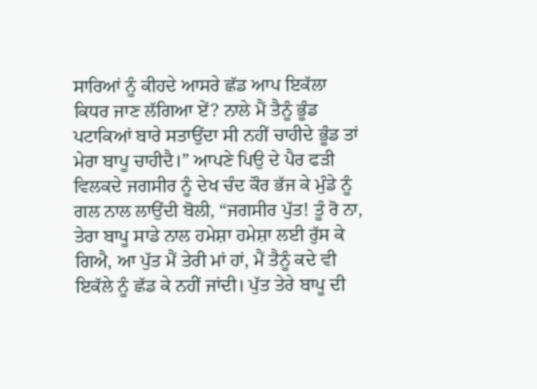ਸਾਰਿਆਂ ਨੂੰ ਕੀਹਦੇ ਆਸਰੇ ਛੱਡ ਆਪ ਇਕੱਲਾ ਕਿਧਰ ਜਾਣ ਲੱਗਿਆ ਏਂ? ਨਾਲੇ ਮੈਂ ਤੈਨੂੰ ਭੂੰਡ ਪਟਾਕਿਆਂ ਬਾਰੇ ਸਤਾਉਂਦਾ ਸੀ ਨਹੀਂ ਚਾਹੀਦੇ ਭੂੰਡ ਤਾਂ ਮੇਰਾ ਬਾਪੂ ਚਾਹੀਦੈ।” ਆਪਣੇ ਪਿਉ ਦੇ ਪੈਰ ਫੜੀ ਵਿਲਕਦੇ ਜਗਸੀਰ ਨੂੰ ਦੇਖ ਚੰਦ ਕੌਰ ਭੱਜ ਕੇ ਮੁੰਡੇ ਨੂੰ ਗਲ ਨਾਲ ਲਾਉਂਦੀ ਬੋਲੀ, “ਜਗਸੀਰ ਪੁੱਤ! ਤੂੰ ਰੋ ਨਾ, ਤੇਰਾ ਬਾਪੂ ਸਾਡੇ ਨਾਲ ਹਮੇਸ਼ਾ ਹਮੇਸ਼ਾ ਲਈ ਰੁੱਸ ਕੇ ਗਿਐ, ਆ ਪੁੱਤ ਮੈਂ ਤੇਰੀ ਮਾਂ ਹਾਂ, ਮੈਂ ਤੈਨੂੰ ਕਦੇ ਵੀ ਇਕੱਲੇ ਨੂੰ ਛੱਡ ਕੇ ਨਹੀਂ ਜਾਂਦੀ। ਪੁੱਤ ਤੇਰੇ ਬਾਪੂ ਦੀ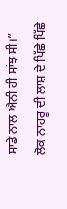ਸਾਡੇ ਨਾਲ ਐਨੀ ਹੀ ਸਾਂਝ ਸੀ।”
ਲੋਕ ਨਾਹਰੂ ਦੀ ਲਾਸ਼ ਦੇ ਪਿੱਛੇ ਪਿੱਛੇ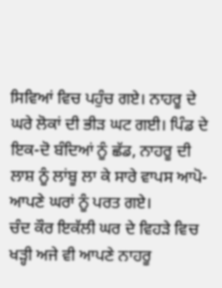ਸਿਵਿਆਂ ਵਿਚ ਪਹੁੰਚ ਗਏ। ਨਾਹਰੂ ਦੇ ਘਰੇ ਲੋਕਾਂ ਦੀ ਭੀੜ ਘਟ ਗਈ। ਪਿੰਡ ਦੇ ਇਕ-ਦੋ ਬੰਦਿਆਂ ਨੂੰ ਛੱਡ, ਨਾਹਰੂ ਦੀ ਲਾਸ਼ ਨੂੰ ਲਾਂਬੂ ਲਾ ਕੇ ਸਾਰੇ ਵਾਪਸ ਆਪੋ-ਆਪਣੇ ਘਰਾਂ ਨੂੰ ਪਰਤ ਗਏ।
ਚੰਦ ਕੌਰ ਇਕੱਲੀ ਘਰ ਦੇ ਵਿਹੜੇ ਵਿਚ ਖੜ੍ਹੀ ਅਜੇ ਵੀ ਆਪਣੇ ਨਾਹਰੂ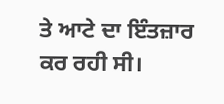ਤੇ ਆਟੇ ਦਾ ਇੰਤਜ਼ਾਰ ਕਰ ਰਹੀ ਸੀ।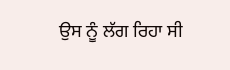ਉਸ ਨੂੰ ਲੱਗ ਰਿਹਾ ਸੀ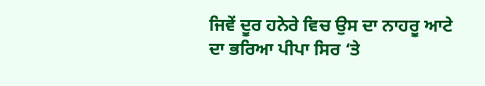ਜਿਵੇਂ ਦੂਰ ਹਨੇਰੇ ਵਿਚ ਉਸ ਦਾ ਨਾਹਰੂ ਆਟੇ ਦਾ ਭਰਿਆ ਪੀਪਾ ਸਿਰ ‘ਤੇ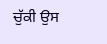ਚੁੱਕੀ ਉਸ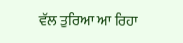ਵੱਲ ਤੁਰਿਆ ਆ ਰਿਹਾ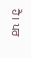ਹੈ। ਪਰ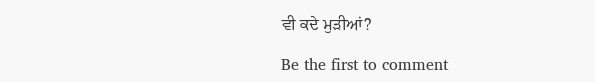ਵੀ ਕਦੇ ਮੁੜੀਆਂ?

Be the first to comment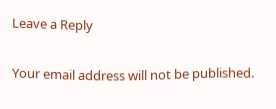Leave a Reply

Your email address will not be published.